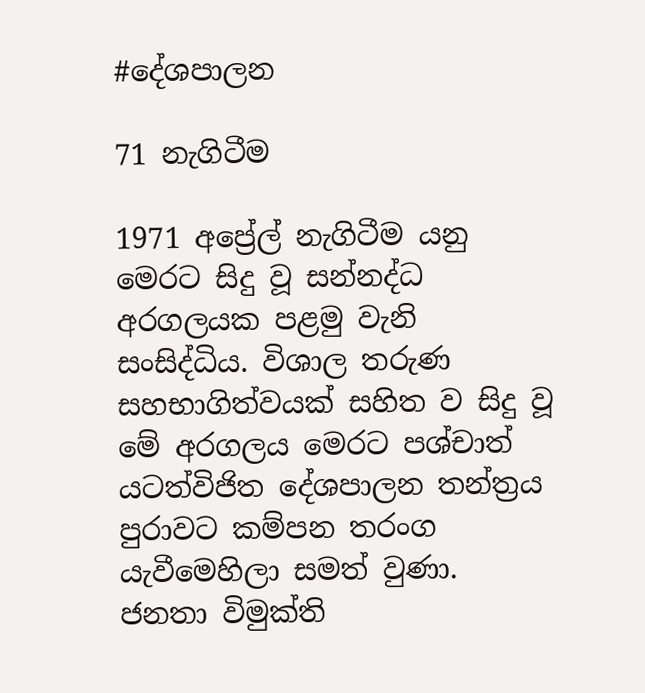#දේශපාලන

71 නැගිටීම

1971 අප්‍රේල් නැගිටීම යනු මෙරට සිදු වූ සන්නද්ධ අරගලයක පළමු වැනි සංසිද්ධිය. විශාල තරුණ සහභාගිත්වයක් සහිත ව සිදු වූ මේ අරගලය මෙරට පශ්චාත් යටත්විජිත දේශපාලන තන්ත්‍රය පුරාවට කම්පන තරංග යැවීමෙහිලා සමත් වුණා. ජනතා විමුක්ති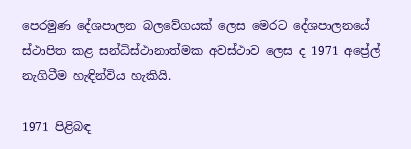පෙරමුණ දේශපාලන බලවේගයක් ලෙස මෙරට දේශපාලනයේ ස්ථාපිත කළ සන්ධිස්ථානාත්මක අවස්ථාව ලෙස ද 1971 අප්‍රේල් නැගිටීම හැඳින්විය හැකියි.

1971 පිළිබඳ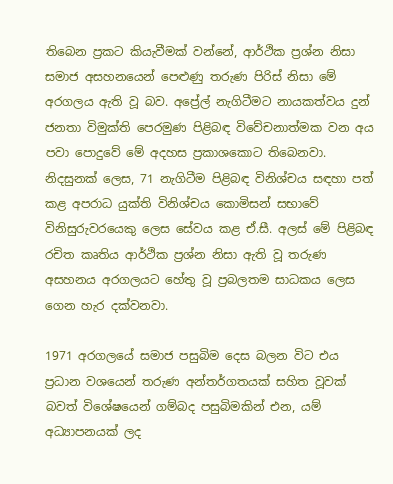තිබෙන ප්‍රකට කියැවීමක් වන්නේ, ආර්ථික ප්‍රශ්න නිසා සමාජ අසහනයෙන් පෙළුණු තරුණ පිරිස් නිසා මේ අරගලය ඇති වූ බව. අප්‍රේල් නැගිටීමට නායකත්වය දුන් ජනතා විමුක්ති‍ පෙරමුණ පිළිබඳ විවේචනාත්මක වන අය පවා පොදුවේ මේ අදහස ප්‍රකාශකොට තිබෙනවා. නිදසුනක් ලෙස, 71 නැගිටීම පිළිබඳ විනිශ්චය සඳහා පත් කළ අපරාධ යුක්ති විනිශ්චය කොමිසන් සභාවේ විනිසුරුවරයෙකු ලෙස සේවය කළ ඒ.සී. අලස් මේ පිළිබඳ රචිත කෘතිය ආර්ථික ප්‍රශ්න නිසා ඇති වූ තරුණ අසහනය අරගලයට හේතු වූ ප්‍රබලතම සාධකය ලෙස ගෙන හැර දක්වනවා.

1971 අරගලයේ සමාජ පසුබිම දෙස බලන විට එය ප්‍රධාන වශයෙන් තරුණ අන්තර්ගතයක් සහිත වූවක් බවත් විශේෂයෙන් ගම්බද පසුබිමකින් එන, යම් අධ්‍යාපනයක් ලද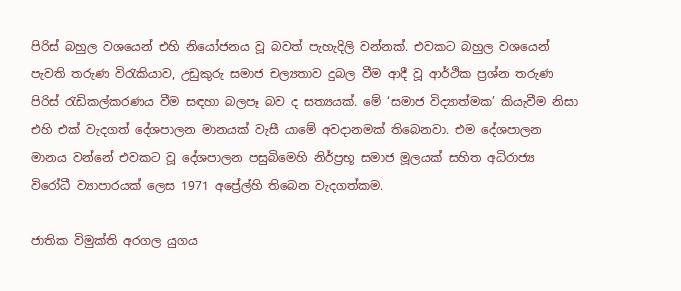පිරිස් බහුල වශයෙන් එහි නියෝජනය වූ බවත් පැහැදිලි වන්නක්. එවකට බහුල වශයෙන් පැවති තරුණ විරැකියාව, උඩුකුරු සමාජ චල්‍යතාව දුබල වීම ආදී වූ ආර්ථික ප්‍රශ්න තරුණ පිරිස් රැඩිකල්කරණය වීම සඳහා බලපෑ බව ද සත්‍යයක්. මේ ‘සමාජ විද්‍යාත්මක’ කියැවීම නිසා එහි එක් වැදගත් දේශපාලන මානයක් වැසී යාමේ අවදානමක් තිබෙනවා. එම දේශපාලන මානය වන්නේ එවකට වූ දේශපාලන පසුබිමෙහි නිර්ප්‍රභූ සමාජ මූලයක් සහිත අධිරාජ්‍ය විරෝධී ව්‍යාපාරයක් ලෙස 1971 අප්‍රේල්හි තිබෙන වැදගත්කම.

ජාතික විමුක්ති අරගල යුගය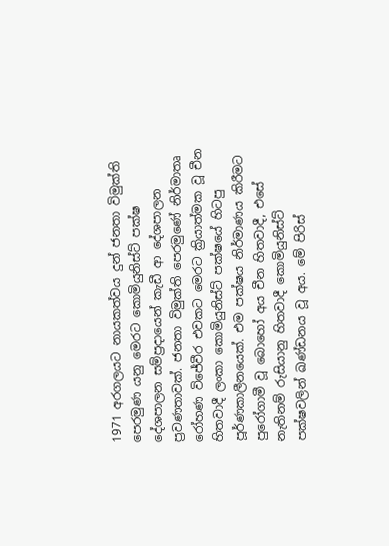1971 අරගලයට නායකත්වය දුන් ජනතා විමුක්ති පෙරමුණ යනු මෙරට කොමියුනිස්ට් පක්ෂ දේශපාලන සම්ප්‍රදායෙන් කැඩී ආ දේශපාලන ප්‍රවණතාවක්. ජනතා විමුක්ති පෙරමුණේ නිර්මාතෘ රෝහණ විජේවීර එවකට මෙරට ක්‍රියාත්මක වූ චීන හිතවාදී ලංකා කොමියුනිස්ට් පක්ෂයේ හිටපු පූර්ණකාලීනයෙක්. එම පක්ෂය නිර්මාණය කිරීමට පුරෝගාමී වූ බොහෝ අය චීන හිතවාදී, එසේ නැතිනම් රුසියානු හිතවාදී කොමියුනිස්ට් පක්ෂවලින් ඛණ්ඩනය වූ අය. මේ පිරිස්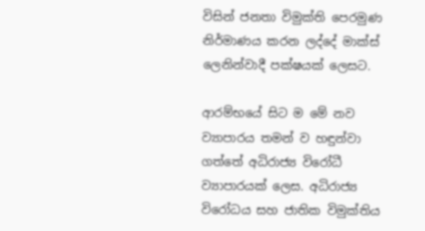විසින් ජනතා විමුක්ති පෙරමුණ නිර්මාණය කරන ලද්දේ මාක්ස් ලෙනින්වාදී පක්ෂයක් ලෙසට.

ආරම්භයේ සිට ම මේ නව ව්‍යාපාරය තමන් ව හඳුන්වා ගත්තේ අධිරාජ්‍ය විරෝධී ව්‍යාපාරයක් ලෙස. අධිරාජ්‍ය විරෝධය සහ ජාතික විමුක්තිය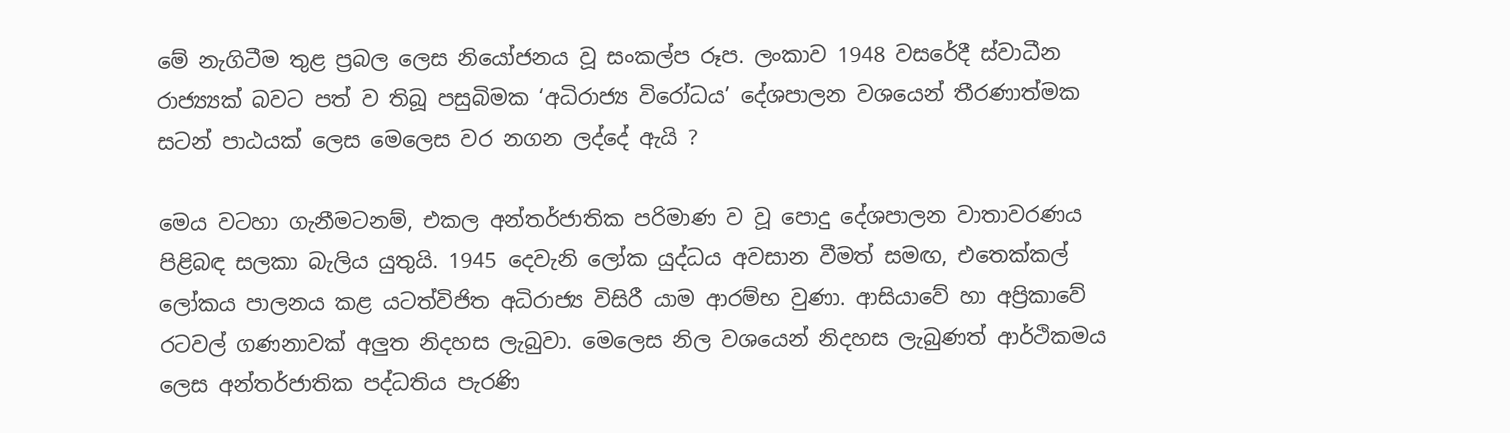මේ නැගිටීම තුළ ප්‍රබල ලෙස නියෝජනය වූ සංකල්ප රූප. ලංකාව 1948 වසරේදී ස්වාධීන රාජ්‍ය්‍යක් බවට පත් ව තිබූ පසුබිමක ‘අධිරාජ්‍ය විරෝධය’ දේශපාලන වශයෙන් තීරණාත්මක සටන් පාඨයක් ලෙස මෙලෙස වර නගන ලද්දේ ඇයි ?

මෙය වටහා ගැනීමටනම්, එකල අන්තර්ජාතික පරිමාණ ව වූ පොදු දේශපාලන වාතාවරණය පිළිබඳ සලකා බැලිය යුතුයි. 1945 දෙවැනි ලෝක යුද්ධය අවසාන වීමත් සමඟ, එතෙක්කල් ලෝකය පාලනය කළ යටත්විජිත අධිරාජ්‍ය විසිරී යාම ආරම්භ වුණා. ආසියාවේ හා අප්‍රිකාවේ රටවල් ගණනාවක් අලු‍ත නිදහස ලැබුවා. මෙලෙස නිල වශයෙන් නිදහස ලැබුණත් ආර්ථිකමය ලෙස අන්තර්ජාතික පද්ධතිය පැරණි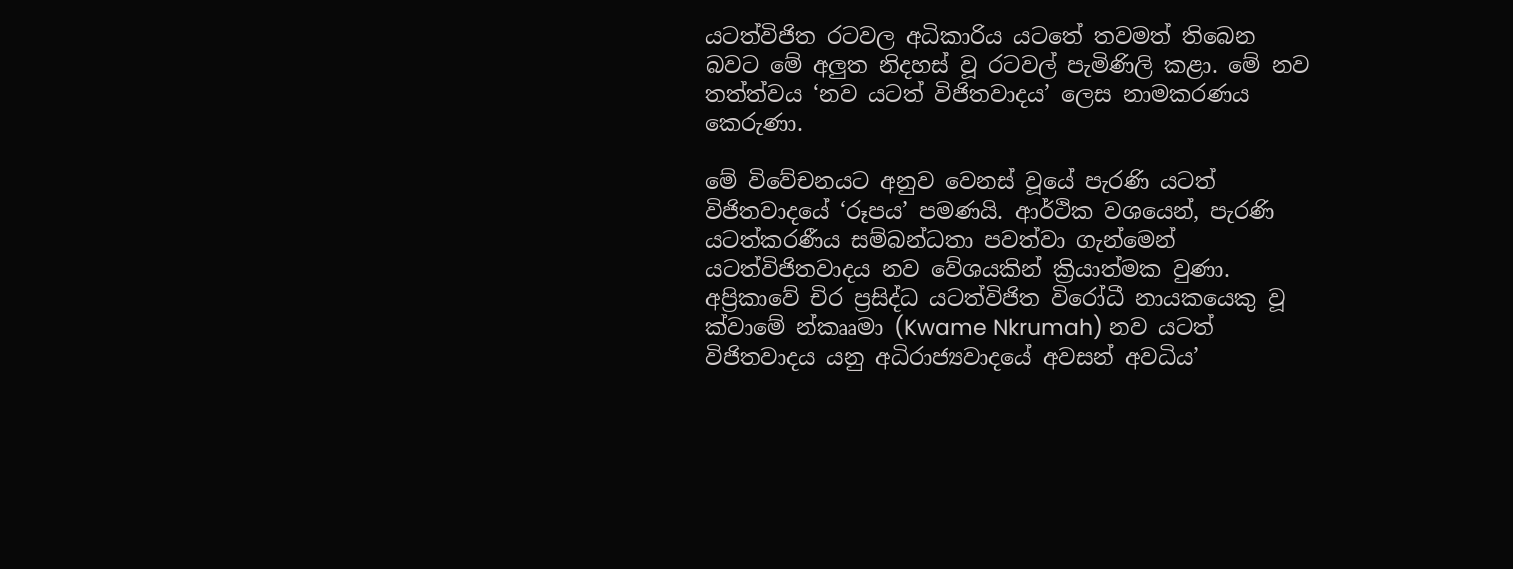යටත්විජිත රටවල අධිකාරිය යටතේ තවමත් තිබෙන බවට මේ අලු‍ත නිදහස් වූ රටවල් පැමිණිලි කළා. මේ නව තත්ත්වය ‘නව යටත් විජිතවාදය’ ලෙස නාමකරණය කෙරුණා.

මේ විවේචනයට අනුව වෙනස් වූයේ පැරණි යටත් විජිතවාදයේ ‘රූපය’ පමණයි. ආර්ථික වශයෙන්, පැරණි යටත්කරණීය සම්බන්ධතා පවත්වා ගැන්මෙන් යටත්විජිතවාදය නව වේශයකින් ක්‍රියාත්මක වුණා. අප්‍රිකාවේ චිර ප්‍රසිද්ධ යටත්විජිත විරෝධී නායකයෙකු වූ ක්වාමේ න්කෲමා (Kwame Nkrumah) නව යටත් විජිතවාදය යනු අධිරාජ්‍යවාදයේ අවසන් අවධිය’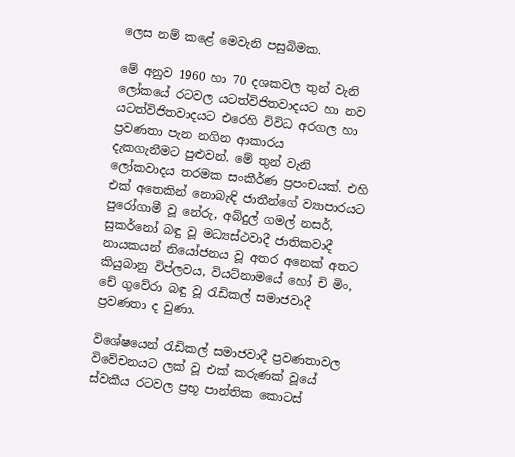ලෙස නම් කළේ මෙවැනි පසුබිමක.

මේ අනුව 1960 හා 70 දශකවල තුන් වැනි ලෝකයේ රටවල යටත්විජිතවාදයට හා නව යටත්විජිතවාදයට එරෙහි විවිධ අරගල හා ප්‍රවණතා පැන නගින ආකාරය           දැකගැනීමට පුළුවන්. මේ තුන් වැනි ලෝකවාදය තරමක සංකීර්ණ ප්‍රපංචයක්. එහි එක් අතෙකින් නොබැඳි ජාතීන්ගේ ව්‍යාපාරයට පුරෝගාමී වූ නේරු, අබ්දුල් ගමල් නසර්, සුකර්නෝ බඳු වූ මධ්‍යස්ථවාදී ජාතිකවාදී නායකයන් නියෝජනය වූ අතර අනෙක් අතට කියුබානු විප්ලවය, වියට්නාමයේ හෝ චි මිං, චේ ගුවේරා බඳු වූ රැඩිකල් සමාජවාදී ප්‍රවණතා ද වුණා.

විශේෂයෙන් රැඩිකල් සමාජවාදී ප්‍රවණතාවල විවේචනයට ලක් වූ එක් කරුණක් වූයේ ස්වකීය රටවල ප්‍රභූ පාන්තික කොටස්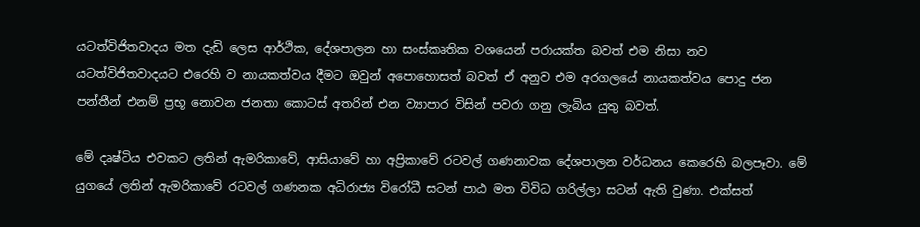යටත්විජිතවාදය මත දැඩි ලෙස ආර්ථික, දේශපාලන හා සංස්කෘතික වශයෙන් පරායක්ත බවත් එම නිසා නව යටත්විජිතවාදයට එරෙහි ව නායකත්වය දීමට ඔවුන් අපොහොසත් බවත් ඒ අනුව එම අරගලයේ නායකත්වය පොදු ජන පන්තීන් එනම් ප්‍රභූ නොවන ජනතා කොටස් අතරින් එන ව්‍යාපාර විසින් පවරා ගනු ලැබිය යුතු බවත්.

මේ දෘෂ්ටිය එවකට ලතින් ඇමරිකාවේ, ආසියාවේ හා අප්‍රිකාවේ රටවල් ගණනාවක දේශපාලන වර්ධනය කෙරෙහි බලපෑවා. මේ යුගයේ ලතින් ඇමරිකාවේ රටවල් ගණනක අධිරාජ්‍ය විරෝධී සටන් පාඨ මත විවිධ ගරිල්ලා සටන් ඇති වුණා. එක්සත්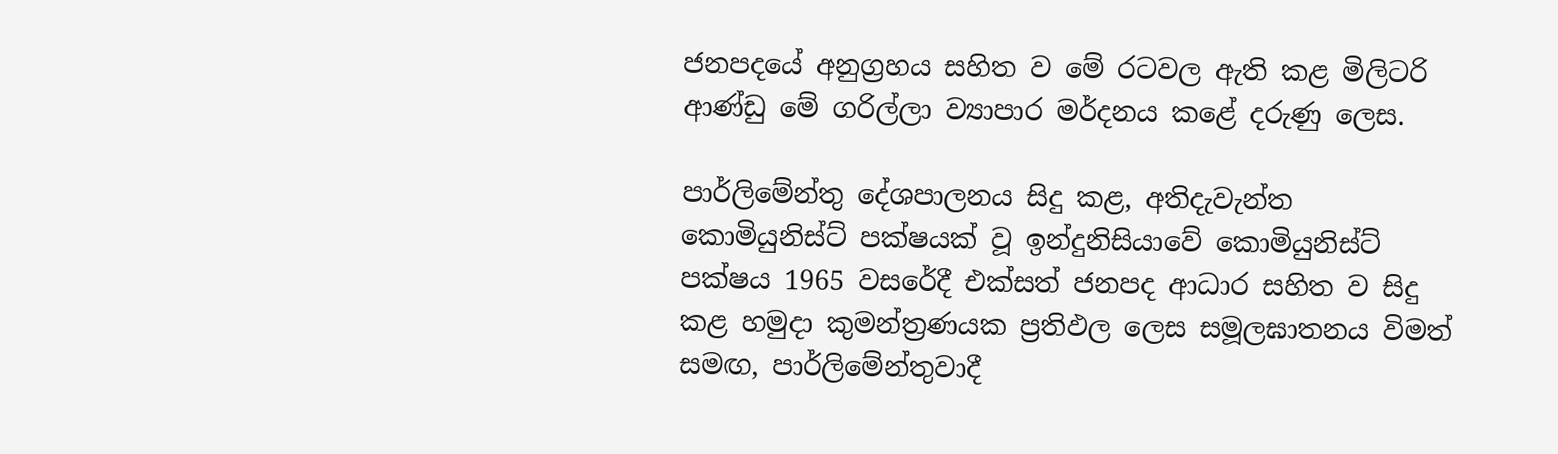ජනපදයේ අනුග්‍රහය සහිත ව මේ රටවල ඇති කළ මිලිටරි ආණ්ඩු මේ ගරිල්ලා ව්‍යාපාර මර්දනය කළේ දරුණු ලෙස.

පාර්ලිමේන්තු දේශපාලනය සිදු කළ, අතිදැවැන්ත කොමියුනිස්ට් පක්ෂයක් වූ ඉන්දුනිසියාවේ කොමියුනිස්ට් පක්ෂය 1965 වසරේදී එක්සත් ජනපද ආධාර සහිත ව සිදු කළ හමුදා කුමන්ත්‍රණයක ප්‍රතිඵල ලෙස සමූලඝාතනය විමත් සමඟ, පාර්ලිමේන්තුවාදී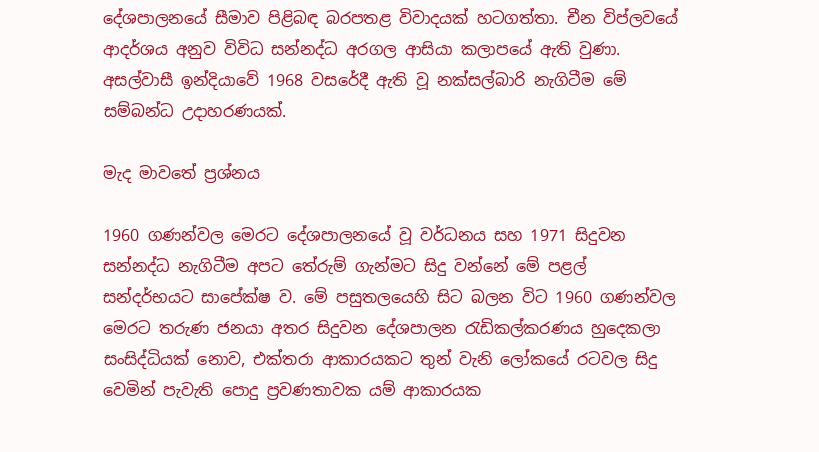දේශපාලනයේ සීමාව පිළිබඳ බරපතළ විවාදයක් හටගත්තා. චීන විප්ලවයේ ආදර්ශය අනුව විවිධ සන්නද්ධ අරගල ආසියා කලාපයේ ඇති වුණා. අසල්වාසී ඉන්දියාවේ 1968 වසරේදී ඇති වූ නක්සල්බාරි නැගිටීම මේ සම්බන්ධ උදාහරණයක්.

මැද මාවතේ ප්‍රශ්නය

1960 ගණන්වල මෙරට දේශපාලනයේ වූ වර්ධනය සහ 1971 සිදුවන සන්නද්ධ නැගිටීම අපට තේරුම් ගැන්මට සිදු වන්නේ මේ පළල් සන්දර්භයට සාපේක්ෂ ව. මේ පසුතලයෙහි සිට බලන විට 1960 ගණන්වල මෙරට තරුණ ජනයා අතර සිදුවන දේශපාලන රැඩිකල්කරණය හුදෙකලා සංසිද්ධියක් නොව, එක්තරා ආකාරයකට තුන් වැනි ලෝකයේ රටවල සිදු වෙමින් පැවැති පොදු ප්‍රවණතාවක යම් ආකාරයක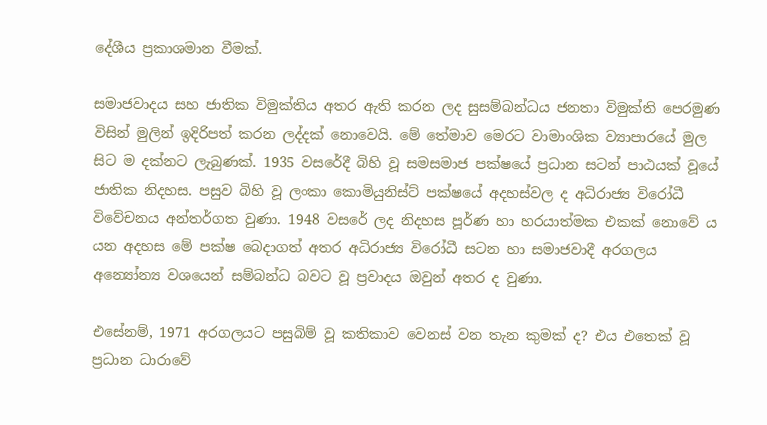දේශීය ප්‍රකාශමාන වීමක්.

සමාජවාදය සහ ජාතික විමුක්තිය අතර ඇති කරන ලද සුසම්බන්ධය ජනතා විමුක්ති පෙරමුණ විසින් මුලින් ඉදිරිපත් කරන ලද්දක් නොවෙයි. මේ තේමාව මෙරට වාමාංශික ව්‍යාපාරයේ මුල සිට ම දක්නට ලැබුණක්. 1935 වසරේදී බිහි වූ සමසමාජ පක්ෂයේ ප්‍රධාන සටන් පාඨයක් වූයේ ජාතික නිදහස. පසුව බිහි වූ ලංකා කොමියුනිස්ට් පක්ෂයේ අදහස්වල ද අධිරාජ්‍ය විරෝධී විවේචනය අන්තර්ගත වුණා. 1948 වසරේ ලද නිදහස පූර්ණ හා හරයාත්මක එකක් නොවේ ය යන අදහස මේ පක්ෂ බෙදාගත් අතර අධිරාජ්‍ය විරෝධී සටන හා සමාජවාදී අරගලය අන්‍යෝන්‍ය වශයෙන් සම්බන්ධ බවට වූ ප්‍රවාදය ඔවුන් අතර ද වුණා.

එසේනම්, 1971 අරගලයට පසුබිම් වූ කතිකාව වෙනස් වන තැන කුමක් ද? එය එතෙක් වූ ප්‍රධාන ධාරාවේ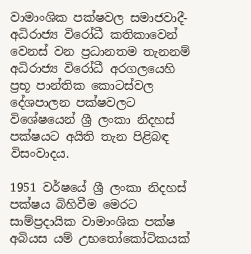වාමාංශික පක්ෂවල සමාජවාදී-අධිරාජ්‍ය විරෝධී කතිකාවෙන් වෙනස් වන ප්‍රධානතම තැනනම් අධිරාජ්‍ය විරෝධී අරගලයෙහි ප්‍රභූ පාන්තික කොටස්වල දේශපාලන පක්ෂවලට විශේෂයෙන් ශ්‍රී ලංකා නිදහස් පක්ෂයට අයිති තැන පිළිබඳ විසංවාදය.

1951 වර්ෂයේ ශ්‍රී ලංකා නිදහස් පක්ෂය බිහිවීම මෙරට සාම්ප්‍රදායික වාමාංශික පක්ෂ අබියස යම් උභතෝකෝටිකයක්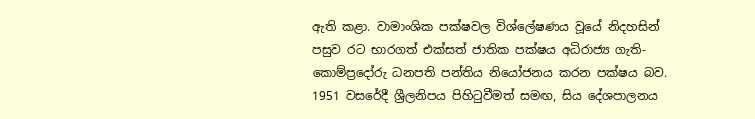ඇති කළා. වාමාංශික පක්ෂවල වි‍ශ්ලේෂණය වූයේ නිදහසින් පසුව රට භාරගත් එක්සත් ජාතික පක්ෂය අධිරාජ්‍ය ගැති-කොම්ප්‍රදෝරු ධනපති පන්තිය නියෝජනය කරන පක්ෂය බව. 1951 වසරේදී ශ්‍රීලනිපය පිහිටුවීමත් සමඟ, සිය දේශපාලනය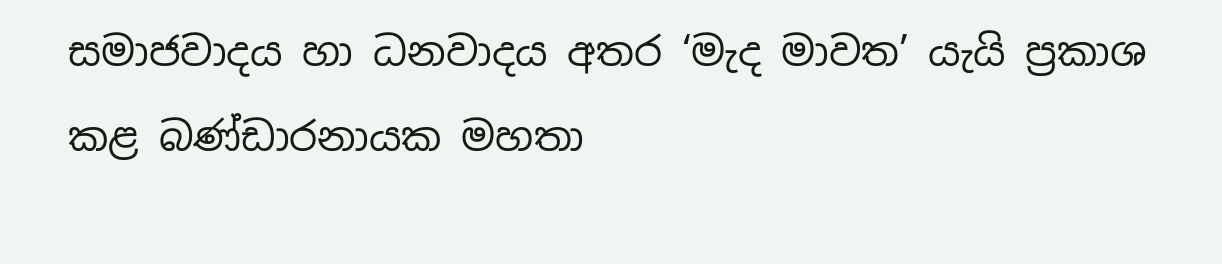සමාජවාදය හා ධනවාදය අතර ‘මැද මාවත’ යැයි ප්‍රකාශ කළ බණ්ඩාරනායක මහතා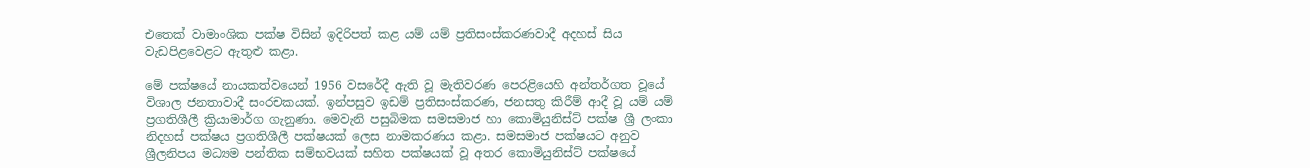එතෙක් වාමාංශික පක්ෂ විසින් ඉදිරිපත් කළ යම් යම් ප්‍රතිසංස්කරණවාදී අදහස් සිය වැඩපිළවෙළට ඇතුළු‍ කළා.

මේ පක්ෂයේ නායකත්වයෙන් 1956 වසරේදී ඇති වූ මැතිවරණ පෙරළියෙහි අන්තර්ගත වූයේ විශාල ජනතාවාදී සංරචකයක්. ඉන්පසුව ඉඩම් ප්‍රතිසංස්කරණ, ජනසතු කිරීම් ආදී වූ යම් යම් ප්‍රගතිශීලී ක්‍රියාමාර්ග ගැනුණා. මෙවැනි පසුබිමක සමසමාජ හා කොමියුනිස්ට් පක්ෂ ශ්‍රී ලංකා නිදහස් පක්ෂය ප්‍රගතිශීලී පක්ෂයක් ලෙස නාමකරණය කළා. සමසමාජ පක්ෂයට අනුව ශ්‍රීලනිපය මධ්‍යම පන්තික සම්භවයක් සහිත පක්ෂයක් වූ අතර කොමියුනිස්ට් පක්ෂයේ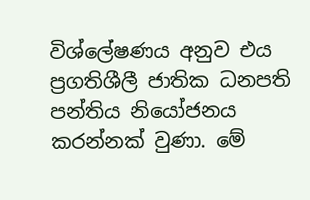විශ්ලේෂණය අනුව එය ප්‍රගතිශීලී ජාතික ධනපති පන්තිය නියෝජනය කරන්නක් වුණා. මේ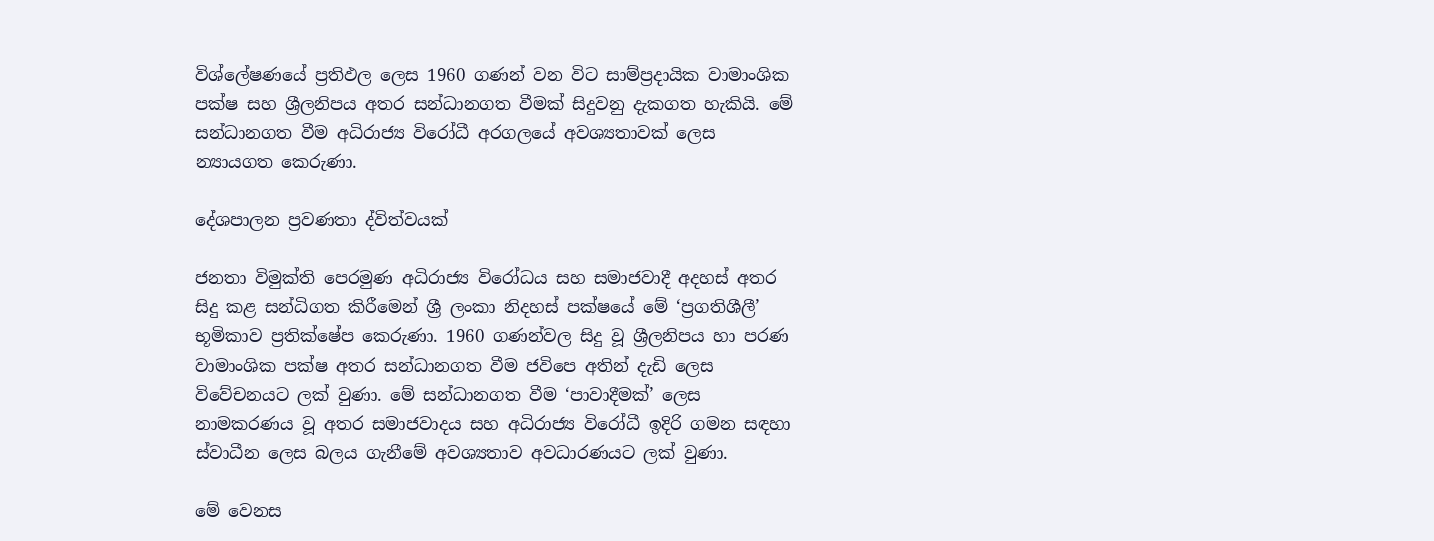විශ්ලේෂණයේ ප්‍රතිඵල ලෙස 1960 ගණන් වන විට සාම්ප්‍රදායික වාමාංශික පක්ෂ සහ ශ්‍රීලනිපය අතර සන්ධානගත වීමක් සිදුවනු දැකගත හැකියි. මේ සන්ධානගත වීම අධිරාජ්‍ය විරෝධී අරගලයේ අවශ්‍යතාවක් ලෙස න්‍යායගත කෙරුණා.

දේශපාලන ප්‍රවණතා ද්විත්වයක්

ජනතා විමුක්ති පෙරමුණ අධිරාජ්‍ය විරෝධය සහ සමාජවාදී අදහස් අතර සිදු කළ සන්ධිගත කිරීමෙන් ශ්‍රී ලංකා නිදහස් පක්ෂයේ මේ ‘ප්‍රගතිශීලී’ භූමිකාව ප්‍රතික්ෂේප කෙරුණා. 1960 ගණන්වල සිදු වූ ශ්‍රීලනිපය හා පරණ වාමාංශික පක්ෂ අතර සන්ධානගත වීම ජවිපෙ අතින් දැඩි ලෙස විවේචනයට ලක් වුණා. මේ සන්ධානගත වීම ‘පාවාදීමක්’ ලෙස නාමකරණය වූ අතර සමාජවාදය සහ අධිරාජ්‍ය විරෝධී ඉදිරි ගමන සඳහා ස්වාධීන ලෙස බලය ගැනීමේ අවශ්‍යතාව අවධාරණයට ලක් වුණා.

මේ වෙනස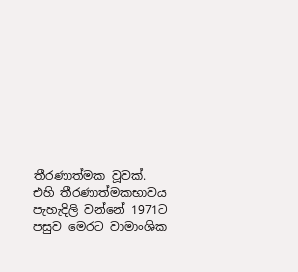තීරණාත්මක වූවක්. එහි තීරණාත්මකභාවය පැහැදිලි වන්නේ 1971ට පසුව මෙරට වාමාංශික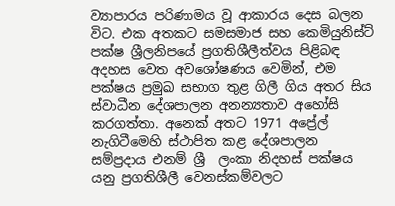ව්‍යාපාරය පරිණාමය වූ ආකාරය දෙස බලන විට. එක අතකට සමසමාජ සහ කෙමියුනිස්ට් පක්ෂ ශ්‍රීලනිපයේ ප්‍රගතිශීලීත්වය පිළිබඳ අදහස වෙත අවශෝෂණය වෙමින්, එම පක්ෂය ප්‍රමුඛ සභාග තුළ ගිලී ගිය අතර සිය ස්වාධීන දේශපාලන අනන්‍යතාව අහෝසි කරගත්තා. අනෙක් අතට 1971 අප්‍රේල් නැගිටීමෙහි ස්ථාපිත කළ දේශපාලන සම්ප්‍රදාය එනම් ශ්‍රී  ලංකා නිදහස් පක්ෂය යනු ප්‍රගතිශීලී වෙනස්කම්වලට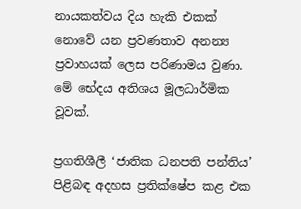නායකත්වය දිය හැකි එකක් නොවේ යන ප්‍රවණතාව අනන්‍ය ප්‍රවාහයක් ලෙස පරිණාමය වුණා. මේ භේදය අතිශය මූලධාර්මික වූවක්.

ප්‍රගතිශීලී ‘ජාතික ධනපති පන්තිය’ පිළිබඳ අදහස ප්‍රතික්ෂේප කළ එක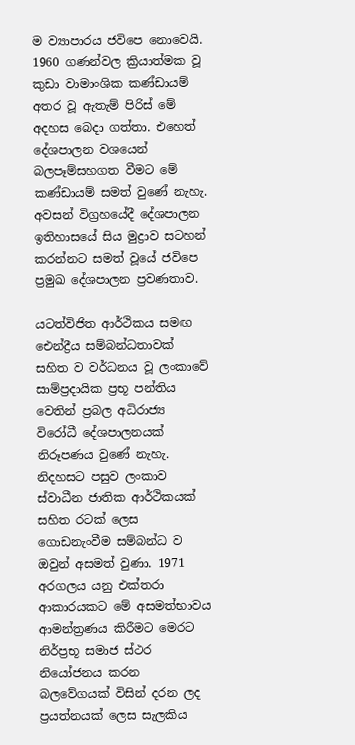ම ව්‍යාපාරය ජවිපෙ නොවෙයි. 1960 ගණන්වල ක්‍රියාත්මක වූ කුඩා වාමාංශික කණ්ඩායම් අතර වූ ඇතැම් පිරිස් මේ අදහස බෙදා ගත්තා. එහෙත් දේශපාලන වශයෙන් බලපෑම්සහගත වීමට මේ කණ්ඩායම් සමත් වුණේ නැහැ.  අවසන් විග්‍රහයේදී දේශපාලන ඉතිහාසයේ සිය මුද්‍රාව සටහන් කරන්නට සමත් වූයේ ජවිපෙ ප්‍රමුඛ දේශපාලන ප්‍රවණතාව.

යටත්විජිත ආර්ථිකය සමඟ ඓන්ද්‍රීය සම්බන්ධතාවක් සහිත ව වර්ධනය වූ ලංකාවේ සාම්ප්‍රදායික ප්‍රභූ පන්තිය වෙතින් ප්‍රබල අධිරාජ්‍ය විරෝධී දේශපාලනයක් නිරූපණය වුණේ නැහැ. නිදහසට පසුව ලංකාව ස්වාධීන ජාතික ආර්ථිකයක් සහිත රටක් ලෙස ගොඩනැංවීම සම්බන්ධ ව ඔවුන් අසමත් වුණා. 1971 අරගලය යනු එක්තරා ආකාරයකට මේ අසමත්භාවය ආමන්ත්‍රණය කිරීමට මෙරට නිර්ප්‍රභූ සමාජ ස්ථර නියෝජනය කරන බලවේගයක් විසින් දරන ලද ප්‍රයත්නයක් ලෙස සැලකිය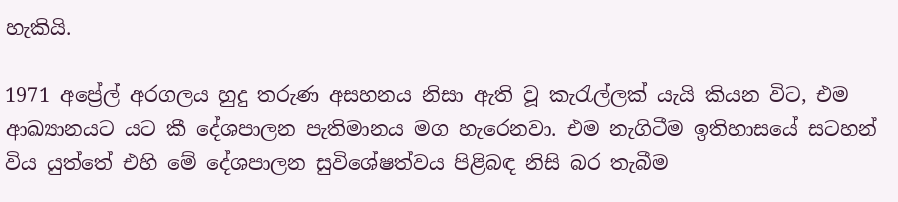හැකියි.

1971 අප්‍රේල් අරගලය හුදු තරුණ අසහනය නිසා ඇති වූ කැරැල්ලක් යැයි කියන විට, එම ආඛ්‍යානයට යට කී දේශපාලන පැතිමානය මග හැරෙනවා. එම නැගිටීම ඉතිහාසයේ සටහන් විය යුත්තේ එහි මේ දේශපාලන සුවිශේෂත්වය පිළිබඳ නිසි බර තැබීම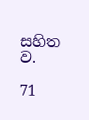සහිත ව.

71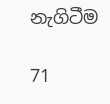නැගිටීම

71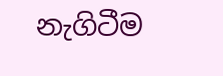නැගිටීම